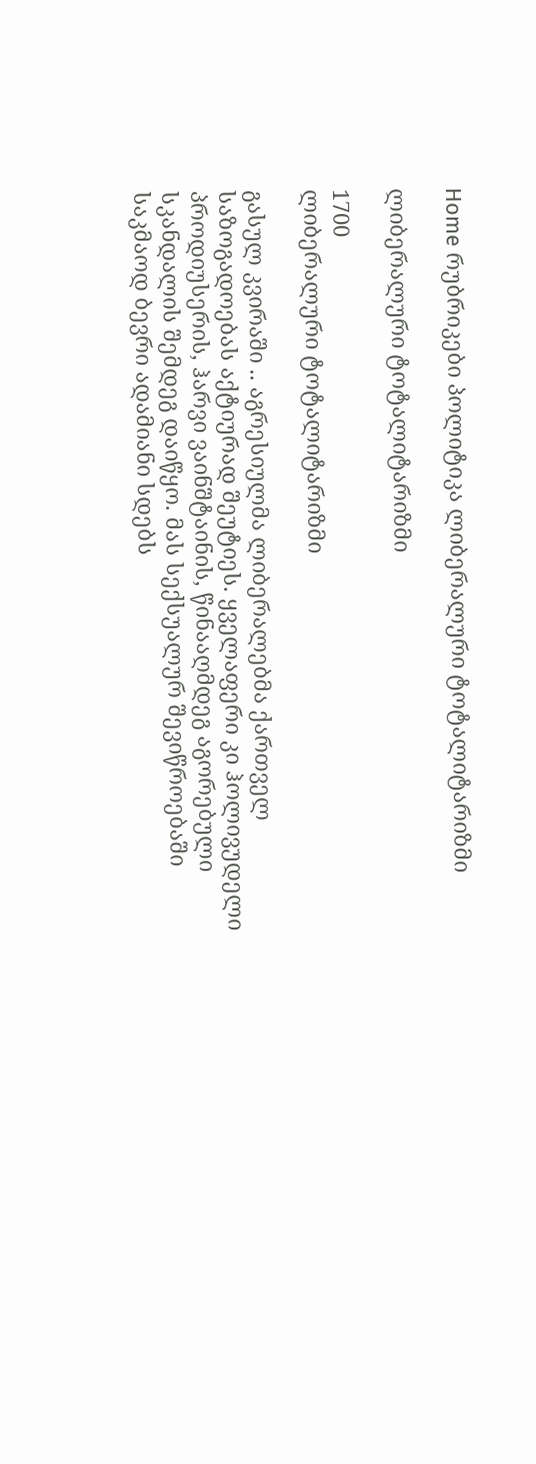Home რუბრიკები პოლიტიკა ლიბერალური ტოტალიტარიზმი

ლიბერალური ტოტალიტარიზმი

1700
ლიბერალური ტოტალიტარიზმი

გასულ კვირაში .. აგრესიულმა ლიბერალებმა ქართველ საზოგადოებას აქტიურად შეუტიეს. ყველაფერი კი ჰოლივუდელი პროდიუსერის, ჰარვი ვაინშტაინის, წინააღმდეგ აგორებული სკანდალის შემდეგ დაიწყო. მას სექსუალურ შევიწროებაში საკმაოდ ბევრი ადამიანი სდებს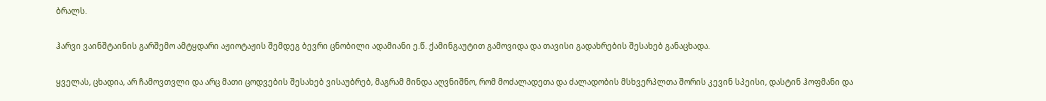ბრალს.

ჰარვი ვაინშტაინის გარშემო ამტყდარი აჟიოტაჟის შემდეგ ბევრი ცნობილი ადამიანი ე.წ. ქამინგაუტით გამოვიდა და თავისი გადახრების შესახებ განაცხადა.

ყველას, ცხადია, არ ჩამოვთვლი და არც მათი ცოდვების შესახებ ვისაუბრებ, მაგრამ მინდა აღვნიშნო, რომ მოძალადეთა და ძალადობის მსხვერპლთა შორის კევინ სპეისი, დასტინ ჰოფმანი და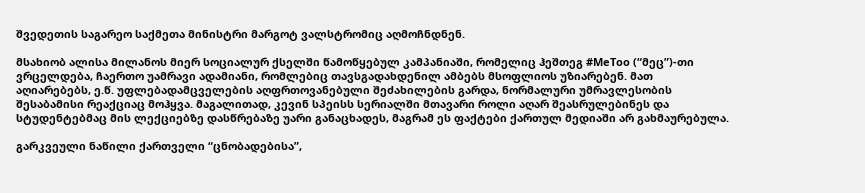შვედეთის საგარეო საქმეთა მინისტრი მარგოტ ვალსტრომიც აღმოჩნდნენ.

მსახიობ ალისა მილანოს მიერ სოციალურ ქსელში წამოწყებულ კამპანიაში, რომელიც ჰეშთეგ #MeToo (“მეც”)-თი ვრცელდება, ჩაერთო უამრავი ადამიანი, რომლებიც თავსგადახდენილ ამბებს მსოფლიოს უზიარებენ. მათ აღიარებებს, ე.წ. უფლებადამცველების აღფრთოვანებული შეძახილების გარდა, ნორმალური უმრავლესობის შესაბამისი რეაქციაც მოჰყვა. მაგალითად, კევინ სპეისს სერიალში მთავარი როლი აღარ შეასრულებინეს და სტუდენტებმაც მის ლექციებზე დასწრებაზე უარი განაცხადეს, მაგრამ ეს ფაქტები ქართულ მედიაში არ გახმაურებულა.

გარკვეული ნაწილი ქართველი “ცნობადებისა”,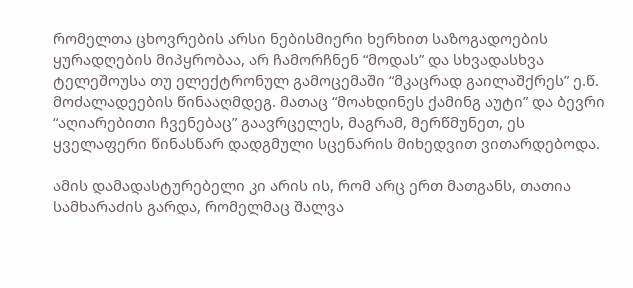რომელთა ცხოვრების არსი ნებისმიერი ხერხით საზოგადოების ყურადღების მიპყრობაა, არ ჩამორჩნენ “მოდას” და სხვადასხვა ტელეშოუსა თუ ელექტრონულ გამოცემაში “მკაცრად გაილაშქრეს” ე.წ. მოძალადეების წინააღმდეგ. მათაც “მოახდინეს ქამინგ აუტი” და ბევრი “აღიარებითი ჩვენებაც” გაავრცელეს, მაგრამ, მერწმუნეთ, ეს ყველაფერი წინასწარ დადგმული სცენარის მიხედვით ვითარდებოდა.

ამის დამადასტურებელი კი არის ის, რომ არც ერთ მათგანს, თათია სამხარაძის გარდა, რომელმაც შალვა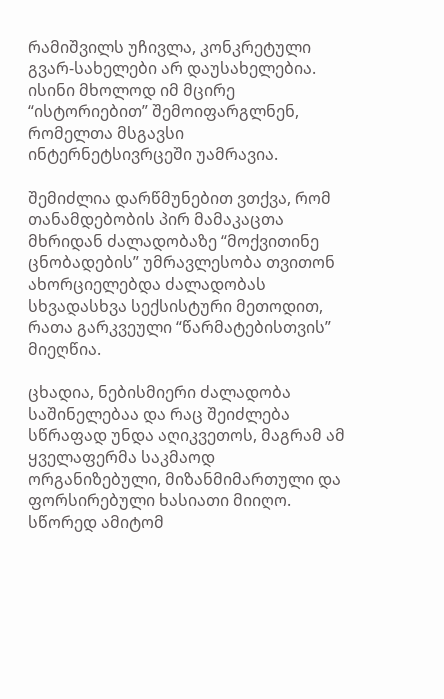რამიშვილს უჩივლა, კონკრეტული გვარ-სახელები არ დაუსახელებია. ისინი მხოლოდ იმ მცირე “ისტორიებით” შემოიფარგლნენ, რომელთა მსგავსი ინტერნეტსივრცეში უამრავია.

შემიძლია დარწმუნებით ვთქვა, რომ თანამდებობის პირ მამაკაცთა მხრიდან ძალადობაზე “მოქვითინე ცნობადების” უმრავლესობა თვითონ ახორციელებდა ძალადობას სხვადასხვა სექსისტური მეთოდით, რათა გარკვეული “წარმატებისთვის” მიეღწია.

ცხადია, ნებისმიერი ძალადობა საშინელებაა და რაც შეიძლება სწრაფად უნდა აღიკვეთოს, მაგრამ ამ ყველაფერმა საკმაოდ ორგანიზებული, მიზანმიმართული და ფორსირებული ხასიათი მიიღო. სწორედ ამიტომ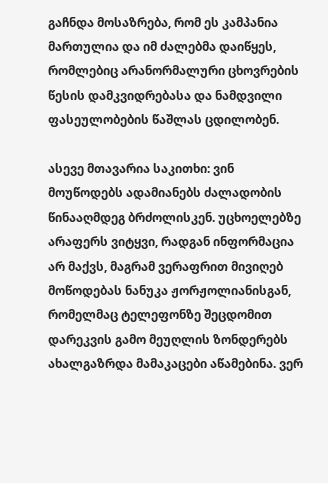გაჩნდა მოსაზრება, რომ ეს კამპანია მართულია და იმ ძალებმა დაიწყეს, რომლებიც არანორმალური ცხოვრების წესის დამკვიდრებასა და ნამდვილი ფასეულობების წაშლას ცდილობენ.

ასევე მთავარია საკითხი: ვინ მოუწოდებს ადამიანებს ძალადობის წინააღმდეგ ბრძოლისკენ. უცხოელებზე არაფერს ვიტყვი, რადგან ინფორმაცია არ მაქვს, მაგრამ ვერაფრით მივიღებ მოწოდებას ნანუკა ჟორჟოლიანისგან, რომელმაც ტელეფონზე შეცდომით დარეკვის გამო მეუღლის ზონდერებს ახალგაზრდა მამაკაცები აწამებინა. ვერ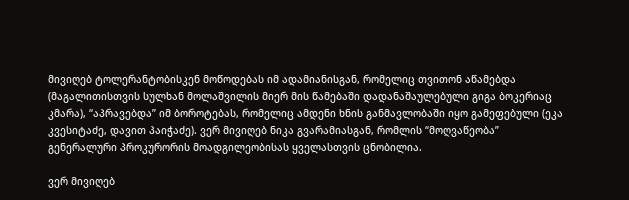მივიღებ ტოლერანტობისკენ მოწოდებას იმ ადამიანისგან, რომელიც თვითონ აწამებდა (მაგალითისთვის სულხან მოლაშვილის მიერ მის წამებაში დადანაშაულებული გიგა ბოკერიაც კმარა), “აპრავებდა” იმ ბოროტებას, რომელიც ამდენი ხნის განმავლობაში იყო გამეფებული (ეკა კვესიტაძე, დავით პაიჭაძე). ვერ მივიღებ ნიკა გვარამიასგან, რომლის “მოღვაწეობა” გენერალური პროკურორის მოადგილეობისას ყველასთვის ცნობილია.

ვერ მივიღებ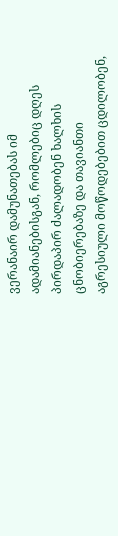ვერანაირ დამუნათებას იმ ადამიანებისგან, რომლებიც დღეს პირდაპირ ძალადობენ ხალხის ცნობიერებაზე და თავიანთი აგრესიული მოწოდებებით ცდილობენ,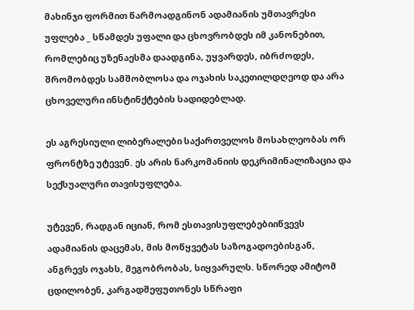მახინჯი ფორმით წარმოადგინონ ადამიანის უმთავრესი უფლება _ სწამდეს უფალი და ცხოვრობდეს იმ კანონებით, რომლებიც უზენაესმა დაადგინა, უყვარდეს, იბრძოდეს, შრომობდეს სამშობლოსა და ოჯახის საკეთილდღეოდ და არა ცხოველური ინსტინქტების სადიდებლად.

ეს აგრესიული ლიბერალები საქართველოს მოსახლეობას ორ ფრონტზე უტევენ. ეს არის ნარკომანიის დეკრიმინალიზაცია და სექსუალური თავისუფლება.

უტევენ, რადგან იციან, რომ ესთავისუფლებებიიწვევს ადამიანის დაცემას, მის მოწყვეტას საზოგადოებისგან, ანგრევს ოჯახს, მეგობრობას, სიყვარულს. სწორედ ამიტომ ცდილობენ, კარგადშეფუთონეს სწრაფი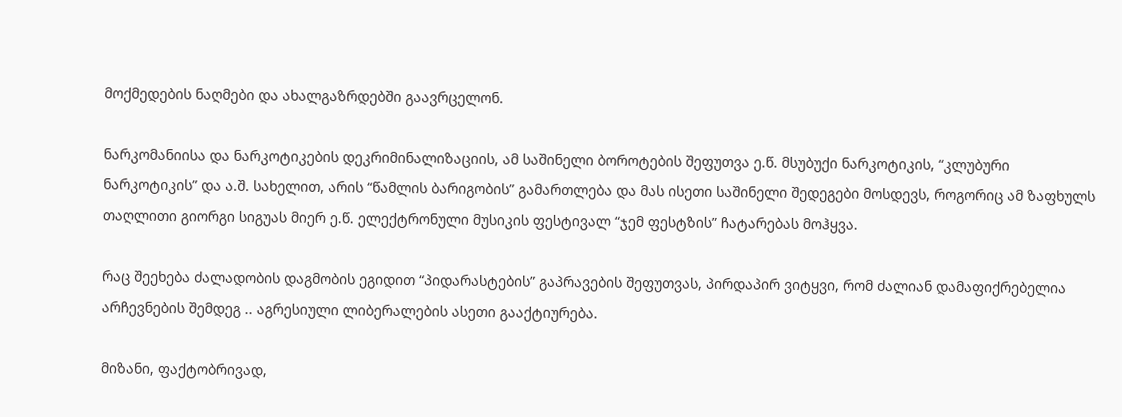მოქმედების ნაღმები და ახალგაზრდებში გაავრცელონ.

ნარკომანიისა და ნარკოტიკების დეკრიმინალიზაციის, ამ საშინელი ბოროტების შეფუთვა ე.წ. მსუბუქი ნარკოტიკის, “კლუბური ნარკოტიკის” და ა.შ. სახელით, არის “წამლის ბარიგობის” გამართლება და მას ისეთი საშინელი შედეგები მოსდევს, როგორიც ამ ზაფხულს თაღლითი გიორგი სიგუას მიერ ე.წ. ელექტრონული მუსიკის ფესტივალ “ჯემ ფესტზის” ჩატარებას მოჰყვა.

რაც შეეხება ძალადობის დაგმობის ეგიდით “პიდარასტების” გაპრავების შეფუთვას, პირდაპირ ვიტყვი, რომ ძალიან დამაფიქრებელია არჩევნების შემდეგ .. აგრესიული ლიბერალების ასეთი გააქტიურება.

მიზანი, ფაქტობრივად,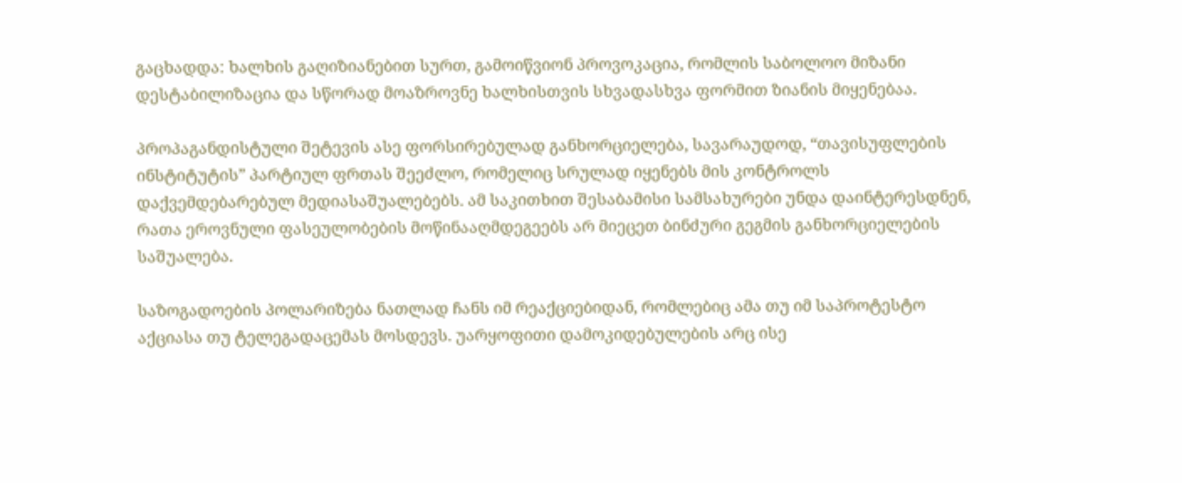გაცხადდა: ხალხის გაღიზიანებით სურთ, გამოიწვიონ პროვოკაცია, რომლის საბოლოო მიზანი დესტაბილიზაცია და სწორად მოაზროვნე ხალხისთვის სხვადასხვა ფორმით ზიანის მიყენებაა.

პროპაგანდისტული შეტევის ასე ფორსირებულად განხორციელება, სავარაუდოდ, “თავისუფლების ინსტიტუტის” პარტიულ ფრთას შეეძლო, რომელიც სრულად იყენებს მის კონტროლს დაქვემდებარებულ მედიასაშუალებებს. ამ საკითხით შესაბამისი სამსახურები უნდა დაინტერესდნენ, რათა ეროვნული ფასეულობების მოწინააღმდეგეებს არ მიეცეთ ბინძური გეგმის განხორციელების საშუალება.

საზოგადოების პოლარიზება ნათლად ჩანს იმ რეაქციებიდან, რომლებიც ამა თუ იმ საპროტესტო აქციასა თუ ტელეგადაცემას მოსდევს. უარყოფითი დამოკიდებულების არც ისე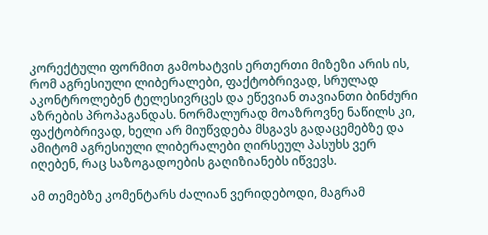კორექტული ფორმით გამოხატვის ერთერთი მიზეზი არის ის, რომ აგრესიული ლიბერალები, ფაქტობრივად, სრულად აკონტროლებენ ტელესივრცეს და ეწევიან თავიანთი ბინძური აზრების პროპაგანდას. ნორმალურად მოაზროვნე ნაწილს კი, ფაქტობრივად, ხელი არ მიუწვდება მსგავს გადაცემებზე და ამიტომ აგრესიული ლიბერალები ღირსეულ პასუხს ვერ იღებენ, რაც საზოგადოების გაღიზიანებს იწვევს.

ამ თემებზე კომენტარს ძალიან ვერიდებოდი, მაგრამ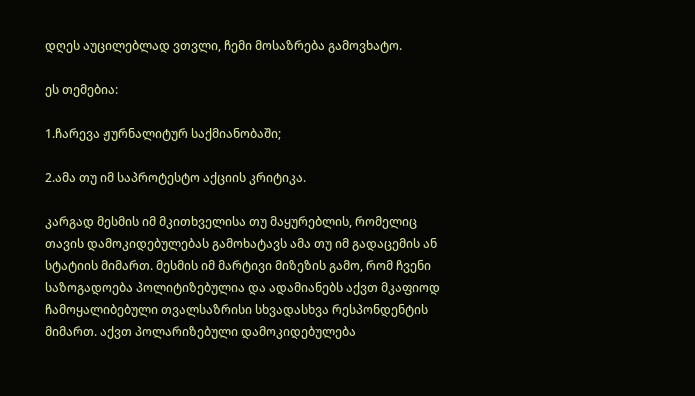დღეს აუცილებლად ვთვლი, ჩემი მოსაზრება გამოვხატო.

ეს თემებია:

1.ჩარევა ჟურნალიტურ საქმიანობაში;

2.ამა თუ იმ საპროტესტო აქციის კრიტიკა.

კარგად მესმის იმ მკითხველისა თუ მაყურებლის, რომელიც თავის დამოკიდებულებას გამოხატავს ამა თუ იმ გადაცემის ან სტატიის მიმართ. მესმის იმ მარტივი მიზეზის გამო, რომ ჩვენი საზოგადოება პოლიტიზებულია და ადამიანებს აქვთ მკაფიოდ ჩამოყალიბებული თვალსაზრისი სხვადასხვა რესპონდენტის მიმართ. აქვთ პოლარიზებული დამოკიდებულება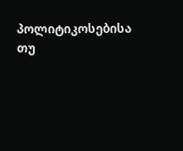პოლიტიკოსებისა თუ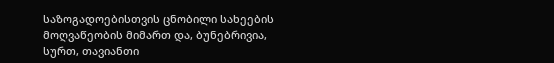საზოგადოებისთვის ცნობილი სახეების მოღვაწეობის მიმართ და, ბუნებრივია, სურთ, თავიანთი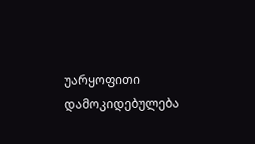უარყოფითი დამოკიდებულება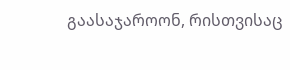გაასაჯაროონ, რისთვისაც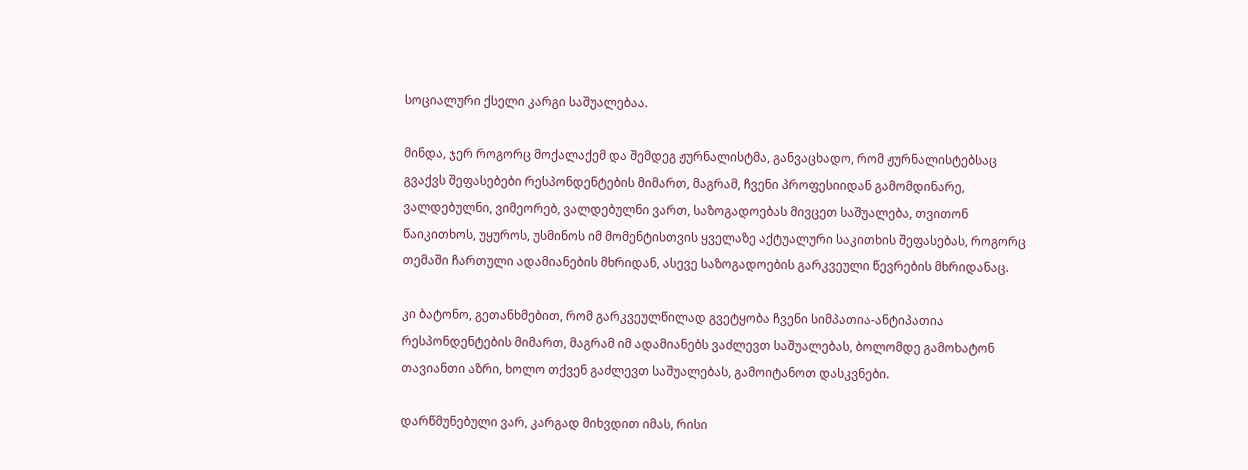სოციალური ქსელი კარგი საშუალებაა.

მინდა, ჯერ როგორც მოქალაქემ და შემდეგ ჟურნალისტმა, განვაცხადო, რომ ჟურნალისტებსაც გვაქვს შეფასებები რესპონდენტების მიმართ, მაგრამ, ჩვენი პროფესიიდან გამომდინარე, ვალდებულნი, ვიმეორებ, ვალდებულნი ვართ, საზოგადოებას მივცეთ საშუალება, თვითონ წაიკითხოს, უყუროს, უსმინოს იმ მომენტისთვის ყველაზე აქტუალური საკითხის შეფასებას, როგორც თემაში ჩართული ადამიანების მხრიდან, ასევე საზოგადოების გარკვეული წევრების მხრიდანაც.

კი ბატონო, გეთანხმებით, რომ გარკვეულწილად გვეტყობა ჩვენი სიმპათია-ანტიპათია რესპონდენტების მიმართ, მაგრამ იმ ადამიანებს ვაძლევთ საშუალებას, ბოლომდე გამოხატონ თავიანთი აზრი, ხოლო თქვენ გაძლევთ საშუალებას, გამოიტანოთ დასკვნები.

დარწმუნებული ვარ, კარგად მიხვდით იმას, რისი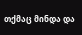თქმაც მინდა და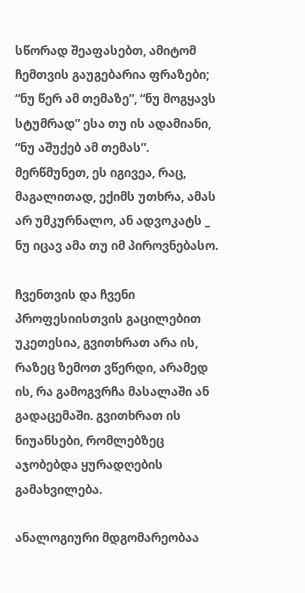სწორად შეაფასებთ, ამიტომ ჩემთვის გაუგებარია ფრაზები; “ნუ წერ ამ თემაზე”, “ნუ მოგყავს სტუმრად” ესა თუ ის ადამიანი, “ნუ აშუქებ ამ თემას”. მერწმუნეთ, ეს იგივეა, რაც, მაგალითად, ექიმს უთხრა, ამას არ უმკურნალო, ან ადვოკატს _ ნუ იცავ ამა თუ იმ პიროვნებასო.

ჩვენთვის და ჩვენი პროფესიისთვის გაცილებით უკეთესია, გვითხრათ არა ის, რაზეც ზემოთ ვწერდი, არამედ ის, რა გამოგვრჩა მასალაში ან გადაცემაში. გვითხრათ ის ნიუანსები, რომლებზეც აჯობებდა ყურადღების გამახვილება.

ანალოგიური მდგომარეობაა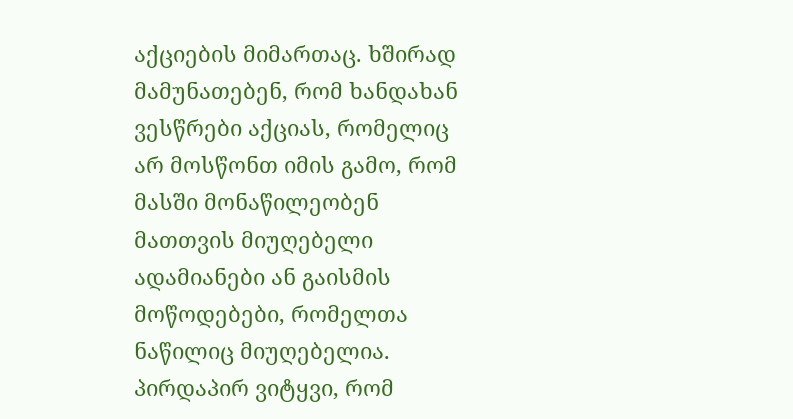აქციების მიმართაც. ხშირად მამუნათებენ, რომ ხანდახან ვესწრები აქციას, რომელიც არ მოსწონთ იმის გამო, რომ მასში მონაწილეობენ მათთვის მიუღებელი ადამიანები ან გაისმის მოწოდებები, რომელთა ნაწილიც მიუღებელია. პირდაპირ ვიტყვი, რომ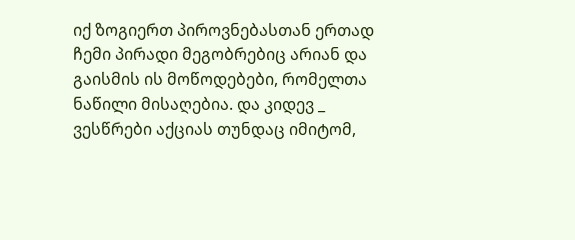იქ ზოგიერთ პიროვნებასთან ერთად ჩემი პირადი მეგობრებიც არიან და გაისმის ის მოწოდებები, რომელთა ნაწილი მისაღებია. და კიდევ _ ვესწრები აქციას თუნდაც იმიტომ,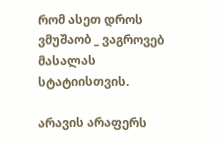რომ ასეთ დროს ვმუშაობ _ ვაგროვებ მასალას სტატიისთვის.

არავის არაფერს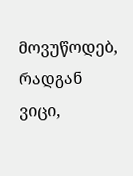მოვუწოდებ, რადგან ვიცი,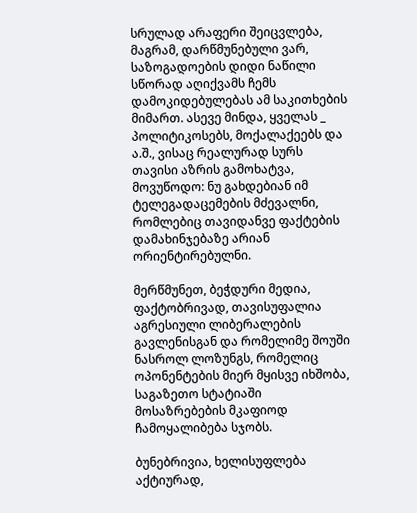სრულად არაფერი შეიცვლება, მაგრამ, დარწმუნებული ვარ, საზოგადოების დიდი ნაწილი სწორად აღიქვამს ჩემს დამოკიდებულებას ამ საკითხების მიმართ. ასევე მინდა, ყველას _ პოლიტიკოსებს, მოქალაქეებს და ა.შ., ვისაც რეალურად სურს თავისი აზრის გამოხატვა, მოვუწოდო: ნუ გახდებიან იმ ტელეგადაცემების მძევალნი, რომლებიც თავიდანვე ფაქტების დამახინჯებაზე არიან ორიენტირებულნი.

მერწმუნეთ, ბეჭდური მედია, ფაქტობრივად, თავისუფალია აგრესიული ლიბერალების გავლენისგან და რომელიმე შოუში ნასროლ ლოზუნგს, რომელიც ოპონენტების მიერ მყისვე იხშობა, საგაზეთო სტატიაში მოსაზრებების მკაფიოდ ჩამოყალიბება სჯობს.

ბუნებრივია, ხელისუფლება აქტიურად,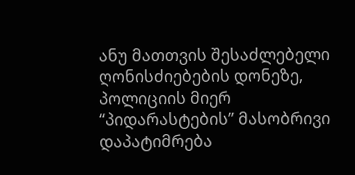ანუ მათთვის შესაძლებელი ღონისძიებების დონეზე, პოლიციის მიერ “პიდარასტების” მასობრივი დაპატიმრება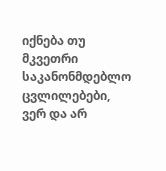იქნება თუ მკვეთრი საკანონმდებლო ცვლილებები, ვერ და არ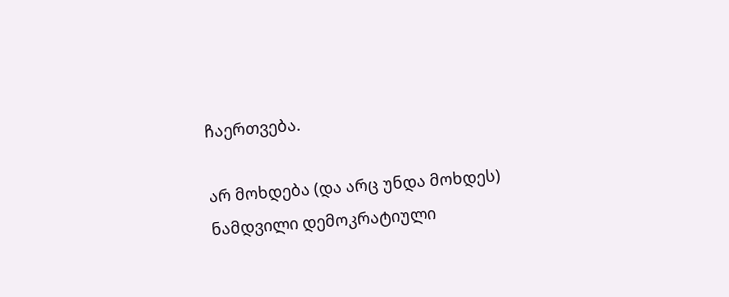ჩაერთვება.

არ მოხდება (და არც უნდა მოხდეს) ნამდვილი დემოკრატიული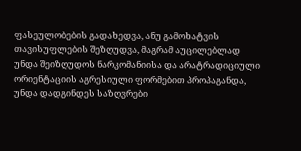ფასეულობების გადახედვა, ანუ გამოხატვის თავისუფლების შეზღუდვა, მაგრამ აუცილებლად უნდა შეიზღუდოს ნარკომანიისა და არატრადიციული ორიენტაციის აგრესიული ფორმებით პროპაგანდა, უნდა დადგინდეს საზღვრები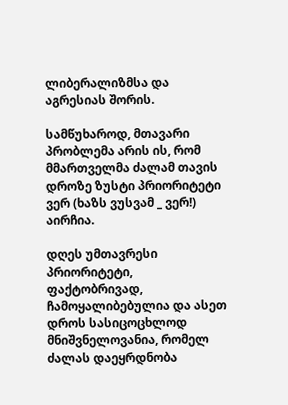ლიბერალიზმსა და აგრესიას შორის.

სამწუხაროდ, მთავარი პრობლემა არის ის, რომ მმართველმა ძალამ თავის დროზე ზუსტი პრიორიტეტი ვერ (ხაზს ვუსვამ _ ვერ!) აირჩია.

დღეს უმთავრესი პრიორიტეტი, ფაქტობრივად, ჩამოყალიბებულია და ასეთ დროს სასიცოცხლოდ მნიშვნელოვანია, რომელ ძალას დაეყრდნობა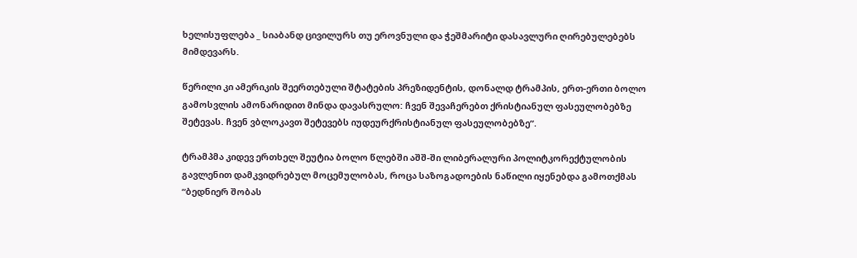ხელისუფლება _ სიაბანდ ცივილურს თუ ეროვნული და ჭეშმარიტი დასავლური ღირებულებებს მიმდევარს.

წერილი კი ამერიკის შეერთებული შტატების პრეზიდენტის, დონალდ ტრამპის, ერთ-ერთი ბოლო გამოსვლის ამონარიდით მინდა დავასრულო: ჩვენ შევაჩერებთ ქრისტიანულ ფასეულობებზე შეტევას. ჩვენ ვბლოკავთ შეტევებს იუდეურქრისტიანულ ფასეულობებზე”.

ტრამპმა კიდევ ერთხელ შეუტია ბოლო წლებში აშშ-ში ლიბერალური პოლიტკორექტულობის გავლენით დამკვიდრებულ მოცემულობას, როცა საზოგადოების ნაწილი იყენებდა გამოთქმას “ბედნიერ შობას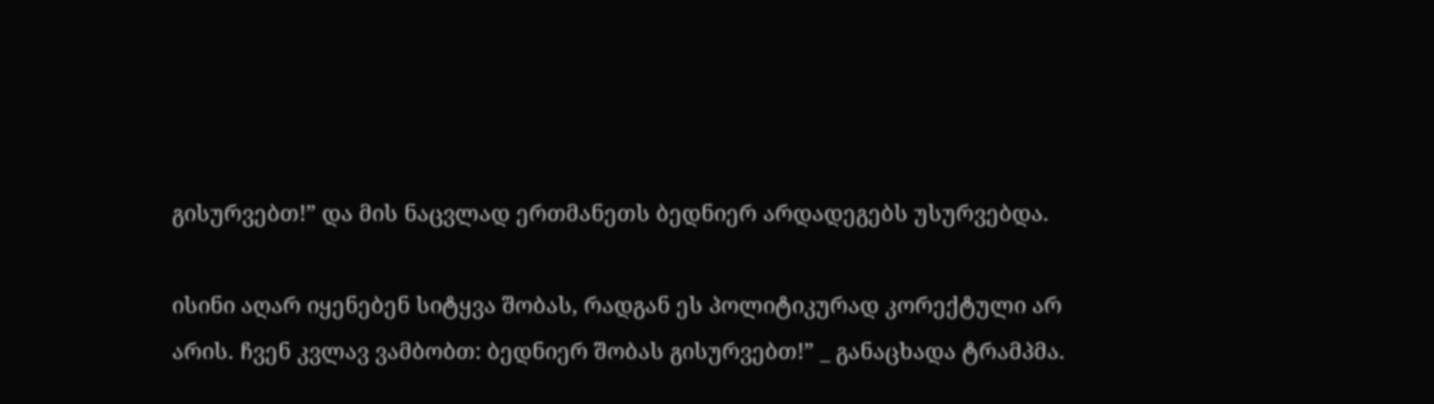გისურვებთ!” და მის ნაცვლად ერთმანეთს ბედნიერ არდადეგებს უსურვებდა.

ისინი აღარ იყენებენ სიტყვა შობას, რადგან ეს პოლიტიკურად კორექტული არ არის. ჩვენ კვლავ ვამბობთ: ბედნიერ შობას გისურვებთ!” _ განაცხადა ტრამპმა.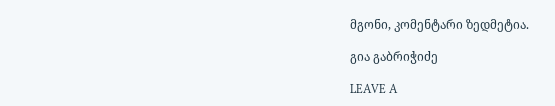მგონი, კომენტარი ზედმეტია.

გია გაბრიჭიძე

LEAVE A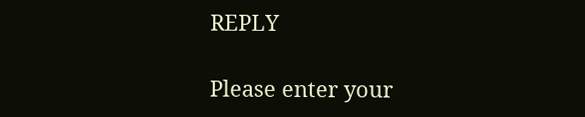REPLY

Please enter your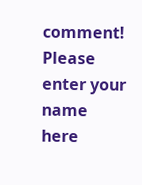comment!
Please enter your name here